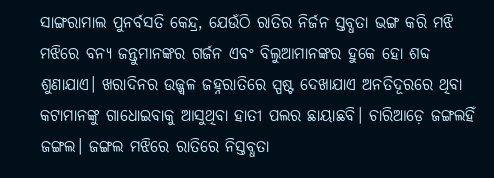ସାଙ୍ଗରାମାଲ ପୁନର୍ବସତି କେନ୍ଦ୍ର, ଯେଉଁଠି ରାତିର ନିର୍ଜନ ସ୍ତବ୍ଧତା ଭଙ୍ଗ କରି ମଝି ମଝିରେ ବନ୍ୟ ଜନ୍ତୁମାନଙ୍କର ଗର୍ଜନ ଏବଂ ବିଲୁଆମାନଙ୍କର ହୁକେ ହୋ ଶବ୍ଦ ଶୁଣାଯାଏ। ଖରାଦିନର ଉଜ୍ଜ୍ୱଳ ଜହ୍ନରାତିରେ ସ୍ପଷ୍ଟ ଦେଖାଯାଏ ଅନତିଦୂରରେ ଥିବା କଟାମାନଙ୍କୁ ଗାଧୋଇବାକୁ ଆସୁଥିବା ହାତୀ ପଲର ଛାୟାଛବି। ଚାରିଆଡ଼େ ଜଙ୍ଗଲହିଁ ଜଙ୍ଗଲ। ଜଙ୍ଗଲ ମଝିରେ ରାତିରେ ନିସ୍ତବ୍ଧତା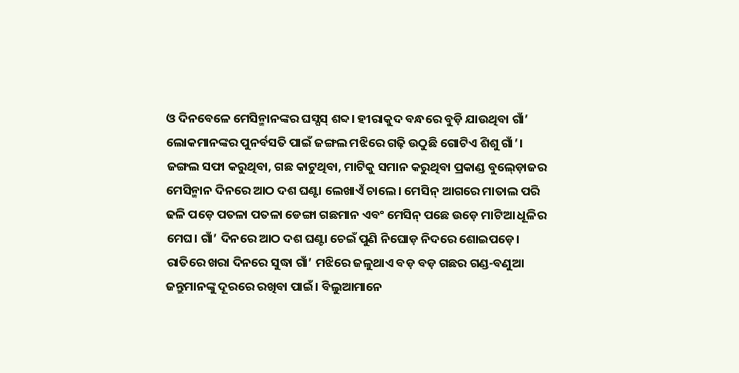ଓ ଦିନବେଳେ ମେସିନ୍ମାନଙ୍କର ଘସ୍ଘସ୍ ଶବ୍ଦ। ହୀରାକୁଦ ବନ୍ଧରେ ବୁଡ଼ି ଯାଉଥିବା ଗାଁ’ ଲୋକମାନଙ୍କର ପୁନର୍ବସତି ପାଇଁ ଜଙ୍ଗଲ ମଝିରେ ଗଢ଼ି ଉଠୁଛି ଗୋଟିଏ ଶିଶୁ ଗାଁ’।
ଜଙ୍ଗଲ ସଫା କରୁଥିବା, ଗଛ କାଟୁଥିବା, ମାଟିକୁ ସମାନ କରୁଥିବା ପ୍ରକାଣ୍ଡ ବୁଲ୍ଡ଼ୋଜର ମେସିନ୍ମାନ ଦିନରେ ଆଠ ଦଶ ଘଣ୍ଟା ଲେଖାଏଁ ଚାଲେ। ମେସିନ୍ ଆଗରେ ମାତାଲ ପରି ଢଳି ପଡ଼େ ପତଳା ପତଳା ଡେଙ୍ଗା ଗଛମାନ ଏବଂ ମେସିନ୍ ପଛେ ଉଡ଼େ ମାଟିଆ ଧୂଳିର ମେଘ। ଗାଁ’ ଦିନରେ ଆଠ ଦଶ ଘଣ୍ଟା ଚେଇଁ ପୁଣି ନିଘୋଡ଼ ନିଦରେ ଶୋଇପଡ଼େ। ରାତିରେ ଖରା ଦିନରେ ସୁଦ୍ଧା ଗାଁ’ ମଝିରେ ଜଳୁଥାଏ ବଡ଼ ବଡ଼ ଗଛର ଗଣ୍ଡ-ବଣୁଆ ଜନ୍ତୁମାନଙ୍କୁ ଦୂରରେ ରଖିବା ପାଇଁ। ବିଲୁଆମାନେ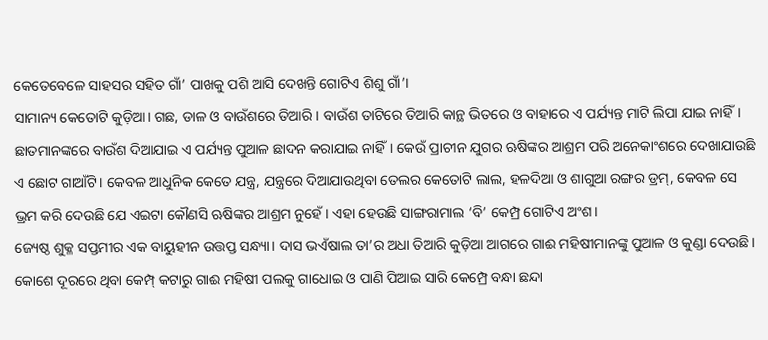କେତେବେଳେ ସାହସର ସହିତ ଗାଁ’ ପାଖକୁ ପଶି ଆସି ଦେଖନ୍ତି ଗୋଟିଏ ଶିଶୁ ଗାଁ’।
ସାମାନ୍ୟ କେତୋଟି କୁଡ଼ିଆ। ଗଛ, ଡାଳ ଓ ବାଉଁଶରେ ତିଆରି। ବାଉଁଶ ତାଟିରେ ତିଆରି କାନ୍ଥ ଭିତରେ ଓ ବାହାରେ ଏ ପର୍ଯ୍ୟନ୍ତ ମାଟି ଲିପା ଯାଇ ନାହିଁ। ଛାତମାନଙ୍କରେ ବାଉଁଶ ଦିଆଯାଇ ଏ ପର୍ଯ୍ୟନ୍ତ ପୁଆଳ ଛାଦନ କରାଯାଇ ନାହିଁ। କେଉଁ ପ୍ରାଚୀନ ଯୁଗର ଋଷିଙ୍କର ଆଶ୍ରମ ପରି ଅନେକାଂଶରେ ଦେଖାଯାଉଛି ଏ ଛୋଟ ଗାଆଁଟି। କେବଳ ଆଧୁନିକ କେତେ ଯନ୍ତ୍ର, ଯନ୍ତ୍ରରେ ଦିଆଯାଉଥିବା ତେଲର କେତୋଟି ଲାଲ, ହଳଦିଆ ଓ ଶାଗୁଆ ରଙ୍ଗର ଡ୍ରମ୍, କେବଳ ସେ ଭ୍ରମ କରି ଦେଉଛି ଯେ ଏଇଟା କୌଣସି ଋଷିଙ୍କର ଆଶ୍ରମ ନୁହେଁ। ଏହା ହେଉଛି ସାଙ୍ଗରାମାଲ ‘ବି’ କେମ୍ପ୍ର ଗୋଟିଏ ଅଂଶ।
ଜ୍ୟେଷ୍ଠ ଶୁକ୍ଳ ସପ୍ତମୀର ଏକ ବାୟୁହୀନ ଉତ୍ତପ୍ତ ସନ୍ଧ୍ୟା। ଦାସ ଭଏଁଷାଲ ତା’ର ଅଧା ତିଆରି କୁଡ଼ିଆ ଆଗରେ ଗାଈ ମହିଷୀମାନଙ୍କୁ ପୁଆଳ ଓ କୁଣ୍ଡା ଦେଉଛି। କୋଶେ ଦୂରରେ ଥିବା କେମ୍ପ୍ କଟାରୁ ଗାଈ ମହିଷୀ ପଲକୁ ଗାଧୋଇ ଓ ପାଣି ପିଆଇ ସାରି କେମ୍ପ୍ରେ ବନ୍ଧା ଛନ୍ଦା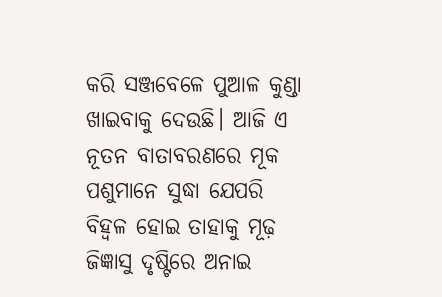କରି ସଞ୍ଜବେଳେ ପୁଆଳ କୁଣ୍ଡା ଖାଇବାକୁ ଦେଉଛି। ଆଜି ଏ ନୂତନ ବାତାବରଣରେ ମୂକ ପଶୁମାନେ ସୁଦ୍ଧା ଯେପରି ବିହ୍ୱଳ ହୋଇ ତାହାକୁ ମୂଢ଼ ଜିଜ୍ଞାସୁ ଦୃଷ୍ଟିରେ ଅନାଇ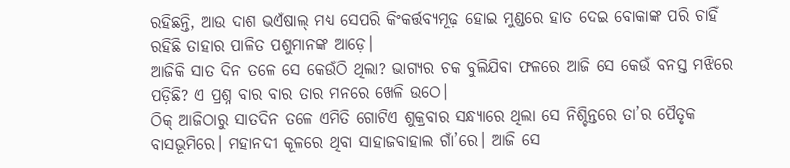ରହିଛନ୍ତି, ଆଉ ଦାଶ ଭଏଁଷାଲ୍ ମଧ୍ୟ ସେପରି କିଂକର୍ତ୍ତବ୍ୟମୂଢ଼ ହୋଇ ମୁଣ୍ଡରେ ହାତ ଦେଇ ବୋକାଙ୍କ ପରି ଚାହିଁ ରହିଛି ତାହାର ପାଳିତ ପଶୁମାନଙ୍କ ଆଡ଼େ।
ଆଜିକି ସାତ ଦିନ ତଳେ ସେ କେଉଁଠି ଥିଲା? ଭାଗ୍ୟର ଚକ ବୁଲିଯିବା ଫଳରେ ଆଜି ସେ କେଉଁ ବନସ୍ତ ମଝିରେ ପଡ଼ିଛି? ଏ ପ୍ରଶ୍ନ ବାର ବାର ତାର ମନରେ ଖେଳି ଉଠେ।
ଠିକ୍ ଆଜିଠାରୁ ସାତଦିନ ତଳେ ଏମିତି ଗୋଟିଏ ଶୁକ୍ରବାର ସନ୍ଧ୍ୟାରେ ଥିଲା ସେ ନିଶ୍ଚିନ୍ତରେ ତା’ର ପୈତୃକ ବାସଭୂମିରେ। ମହାନଦୀ କୂଳରେ ଥିବା ସାହାଜବାହାଲ ଗାଁ’ରେ। ଆଜି ସେ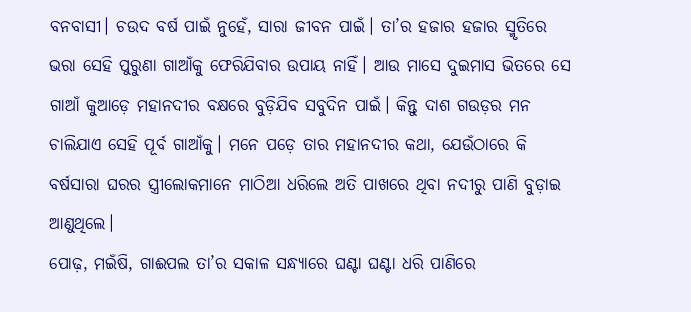ବନବାସୀ। ଚଉଦ ବର୍ଷ ପାଇଁ ନୁହେଁ, ସାରା ଜୀବନ ପାଇଁ। ତା’ର ହଜାର ହଜାର ସ୍ମୃତିରେ ଭରା ସେହି ପୁରୁଣା ଗାଆଁକୁ ଫେରିଯିବାର ଉପାୟ ନାହିଁ। ଆଉ ମାସେ ଦୁଇମାସ ଭିତରେ ସେ ଗାଆଁ କୁଆଡ଼େ ମହାନଦୀର ବକ୍ଷରେ ବୁଡ଼ିଯିବ ସବୁଦିନ ପାଇଁ। କିନ୍ତୁ ଦାଶ ଗଉଡ଼ର ମନ ଚାଲିଯାଏ ସେହି ପୂର୍ବ ଗାଆଁକୁ। ମନେ ପଡ଼େ ତାର ମହାନଦୀର କଥା, ଯେଉଁଠାରେ କି ବର୍ଷସାରା ଘରର ସ୍ତ୍ରୀଲୋକମାନେ ମାଠିଆ ଧରିଲେ ଅତି ପାଖରେ ଥିବା ନଦୀରୁ ପାଣି ବୁଡ଼ାଇ ଆଣୁଥିଲେ।
ପୋଢ଼, ମଇଁଷି, ଗାଈପଲ ତା’ର ସକାଳ ସନ୍ଧ୍ୟାରେ ଘଣ୍ଟା ଘଣ୍ଟା ଧରି ପାଣିରେ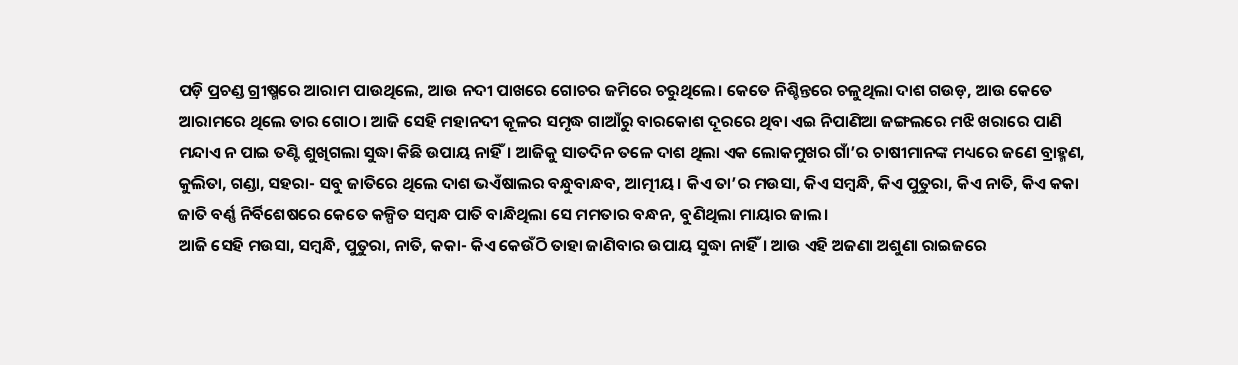ପଡ଼ି ପ୍ରଚଣ୍ଡ ଗ୍ରୀଷ୍ମରେ ଆରାମ ପାଉଥିଲେ, ଆଉ ନଦୀ ପାଖରେ ଗୋଚର ଜମିରେ ଚରୁଥିଲେ। କେତେ ନିଶ୍ଚିନ୍ତରେ ଚଳୁଥିଲା ଦାଶ ଗଉଡ଼, ଆଉ କେତେ ଆରାମରେ ଥିଲେ ତାର ଗୋଠ। ଆଜି ସେହି ମହାନଦୀ କୂଳର ସମୃଦ୍ଧ ଗାଆଁରୁ ବାରକୋଶ ଦୂରରେ ଥିବା ଏଇ ନିପାଣିଆ ଜଙ୍ଗଲରେ ମଝି ଖରାରେ ପାଣି ମନ୍ଦାଏ ନ ପାଇ ତଣ୍ଟି ଶୁଖିଗଲା ସୁଦ୍ଧା କିଛି ଉପାୟ ନାହିଁ। ଆଜିକୁ ସାତଦିନ ତଳେ ଦାଶ ଥିଲା ଏକ ଲୋକମୁଖର ଗାଁ’ର ଚାଷୀମାନଙ୍କ ମଧ୍ୟରେ ଜଣେ ବ୍ରାହ୍ମଣ, କୁଲିତା, ଗଣ୍ଡା, ସହରା- ସବୁ ଜାତିରେ ଥିଲେ ଦାଶ ଭଏଁଷାଲର ବନ୍ଧୁବାନ୍ଧବ, ଆତ୍ମୀୟ। କିଏ ତା’ର ମଉସା, କିଏ ସମ୍ବନ୍ଧି, କିଏ ପୁତୁରା, କିଏ ନାତି, କିଏ କକା ଜାତି ବର୍ଣ୍ଣ ନିର୍ବିଶେଷରେ କେତେ କଳ୍ପିତ ସମ୍ୱନ୍ଧ ପାତି ବାନ୍ଧିଥିଲା ସେ ମମତାର ବନ୍ଧନ, ବୁଣିଥିଲା ମାୟାର ଜାଲ।
ଆଜି ସେହି ମଉସା, ସମ୍ବନ୍ଧି, ପୁତୁରା, ନାତି, କକା- କିଏ କେଉଁଠି ତାହା ଜାଣିବାର ଉପାୟ ସୁଦ୍ଧା ନାହିଁ। ଆଉ ଏହି ଅଜଣା ଅଶୁଣା ରାଇଜରେ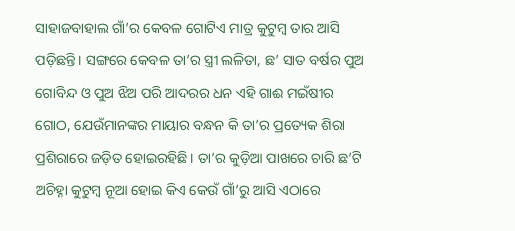ସାହାଜବାହାଲ ଗାଁ’ର କେବଳ ଗୋଟିଏ ମାତ୍ର କୁଟୁମ୍ୱ ତାର ଆସି ପଡ଼ିଛନ୍ତି। ସଙ୍ଗରେ କେବଳ ତା’ର ସ୍ତ୍ରୀ ଲଳିତା, ଛ’ ସାତ ବର୍ଷର ପୁଅ ଗୋବିନ୍ଦ ଓ ପୁଅ ଝିଅ ପରି ଆଦରର ଧନ ଏହି ଗାଈ ମଇଁଷୀର ଗୋଠ, ଯେଉଁମାନଙ୍କର ମାୟାର ବନ୍ଧନ କି ତା’ର ପ୍ରତ୍ୟେକ ଶିରା ପ୍ରଶିରାରେ ଜଡ଼ିତ ହୋଇରହିଛି। ତା’ର କୁଡ଼ିଆ ପାଖରେ ଚାରି ଛ’ଟି ଅଚିହ୍ନା କୁଟୁମ୍ୱ ନୂଆ ହୋଇ କିଏ କେଉଁ ଗାଁ’ରୁ ଆସି ଏଠାରେ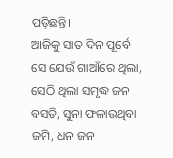ପଡ଼ିଛନ୍ତି।
ଆଜିକୁ ସାତ ଦିନ ପୂର୍ବେ ସେ ଯେଉଁ ଗାଆଁରେ ଥିଲା, ସେଠି ଥିଲା ସମୃଦ୍ଧ ଜନ ବସତି, ସୁନା ଫଳାଉଥିବା ଜମି, ଧନ ଜନ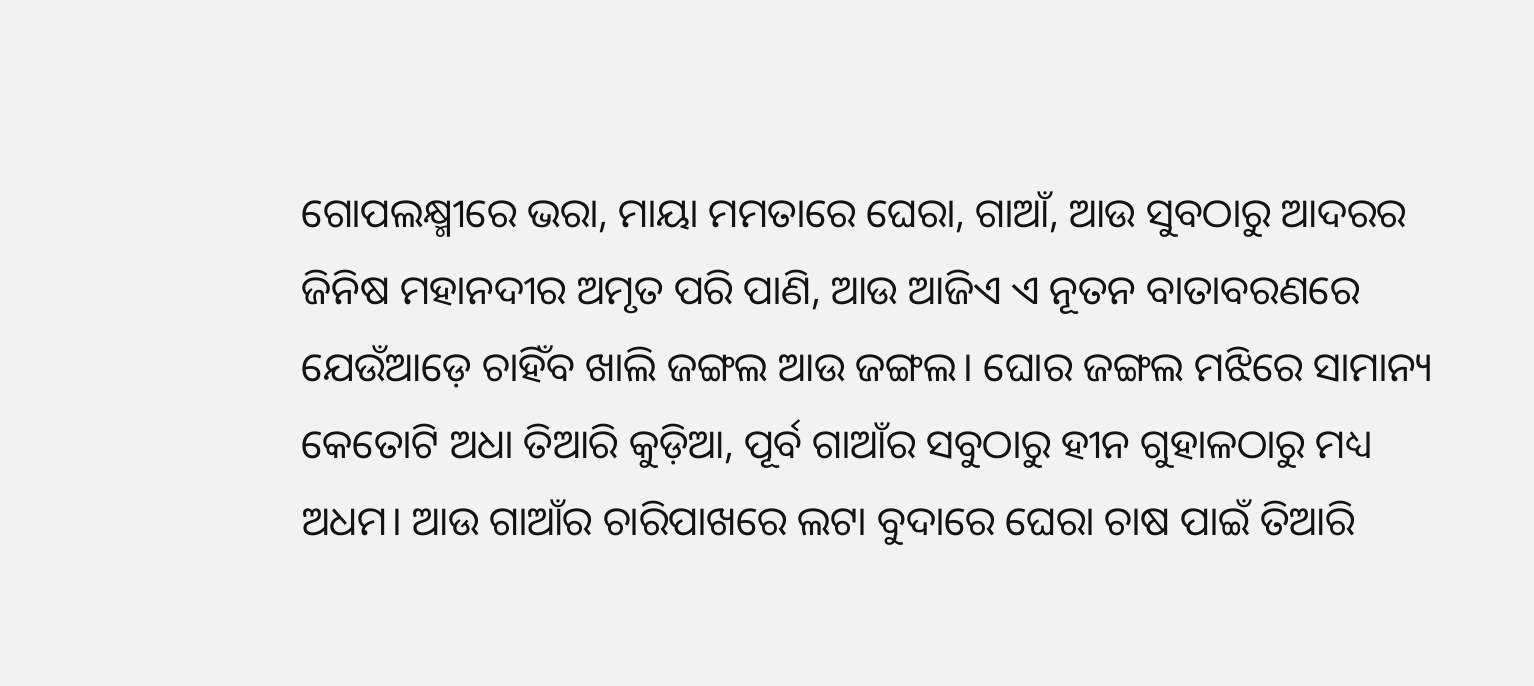ଗୋପଲକ୍ଷ୍ମୀରେ ଭରା, ମାୟା ମମତାରେ ଘେରା, ଗାଆଁ, ଆଉ ସୁବଠାରୁ ଆଦରର ଜିନିଷ ମହାନଦୀର ଅମୃତ ପରି ପାଣି, ଆଉ ଆଜିଏ ଏ ନୂତନ ବାତାବରଣରେ ଯେଉଁଆଡ଼େ ଚାହିଁବ ଖାଲି ଜଙ୍ଗଲ ଆଉ ଜଙ୍ଗଲ। ଘୋର ଜଙ୍ଗଲ ମଝିରେ ସାମାନ୍ୟ କେତୋଟି ଅଧା ତିଆରି କୁଡ଼ିଆ, ପୂର୍ବ ଗାଆଁର ସବୁଠାରୁ ହୀନ ଗୁହାଳଠାରୁ ମଧ୍ୟ ଅଧମ। ଆଉ ଗାଆଁର ଚାରିପାଖରେ ଲଟା ବୁଦାରେ ଘେରା ଚାଷ ପାଇଁ ତିଆରି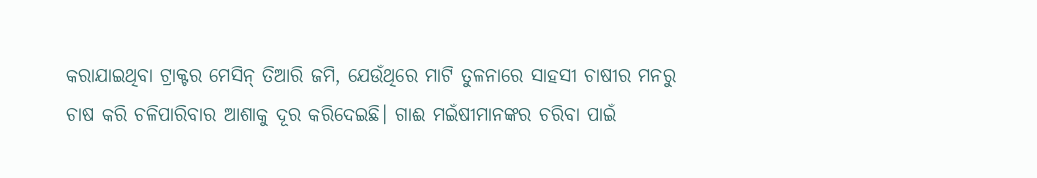କରାଯାଇଥିବା ଟ୍ରାକ୍ଟର ମେସିନ୍ ତିଆରି ଜମି, ଯେଉଁଥିରେ ମାଟି ତୁଳନାରେ ସାହସୀ ଚାଷୀର ମନରୁ ଚାଷ କରି ଚଳିପାରିବାର ଆଶାକୁ ଦୂର କରିଦେଇଛି। ଗାଈ ମଇଁଷୀମାନଙ୍କର ଚରିବା ପାଇଁ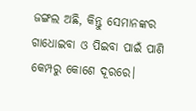ଜଙ୍ଗଲ ଅଛି, କିନ୍ତୁ ସେମାନଙ୍କର ଗାଧୋଇବା ଓ ପିଇବା ପାଇଁ ପାଣି କେମ୍ପରୁ କୋଶେ ଦୂରରେ।